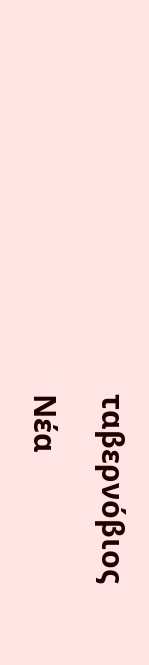ταβερνόβιος

Νέα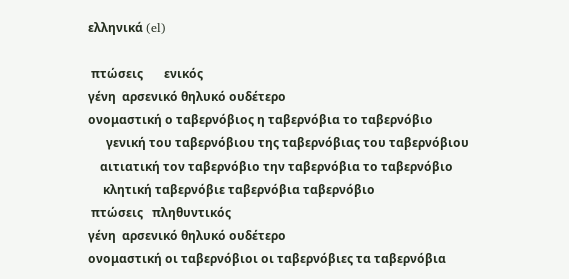ελληνικά (el)

 πτώσεις       ενικός
γένη  αρσενικό θηλυκό ουδέτερο
ονομαστική ο ταβερνόβιος η ταβερνόβια το ταβερνόβιο
      γενική του ταβερνόβιου της ταβερνόβιας του ταβερνόβιου
    αιτιατική τον ταβερνόβιο την ταβερνόβια το ταβερνόβιο
     κλητική ταβερνόβιε ταβερνόβια ταβερνόβιο
 πτώσεις   πληθυντικός
γένη  αρσενικό θηλυκό ουδέτερο
ονομαστική οι ταβερνόβιοι οι ταβερνόβιες τα ταβερνόβια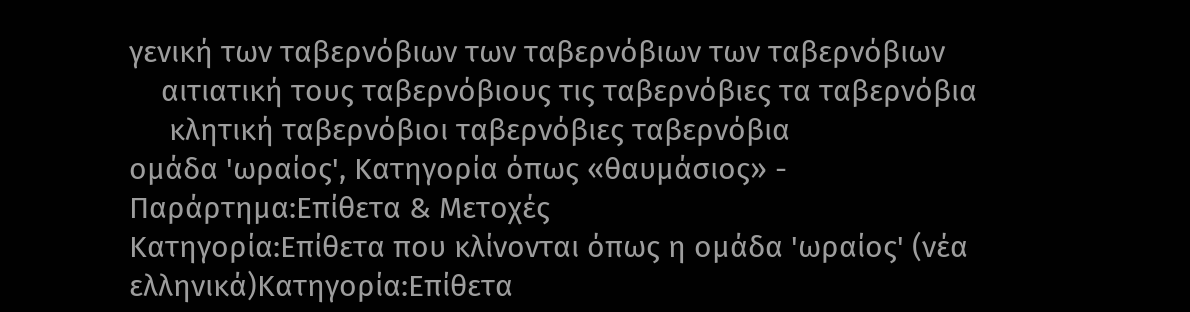γενική των ταβερνόβιων των ταβερνόβιων των ταβερνόβιων
    αιτιατική τους ταβερνόβιους τις ταβερνόβιες τα ταβερνόβια
     κλητική ταβερνόβιοι ταβερνόβιες ταβερνόβια
ομάδα 'ωραίος', Κατηγορία όπως «θαυμάσιος» - Παράρτημα:Επίθετα & Μετοχές
Κατηγορία:Επίθετα που κλίνονται όπως η ομάδα 'ωραίος' (νέα ελληνικά)Κατηγορία:Επίθετα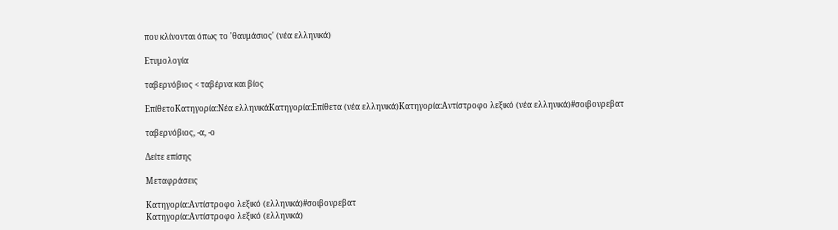που κλίνονται όπως το 'θαυμάσιος' (νέα ελληνικά)

Ετυμολογία

ταβερνόβιος < ταβέρνα και βίος

ΕπίθετοΚατηγορία:Νέα ελληνικάΚατηγορία:Επίθετα (νέα ελληνικά)Κατηγορία:Αντίστροφο λεξικό (νέα ελληνικά)#σοιβονρεβατ

ταβερνόβιος, -α, -ο

Δείτε επίσης

Μεταφράσεις

Κατηγορία:Αντίστροφο λεξικό (ελληνικά)#σοιβονρεβατ
Κατηγορία:Αντίστροφο λεξικό (ελληνικά)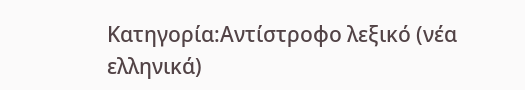Κατηγορία:Αντίστροφο λεξικό (νέα ελληνικά)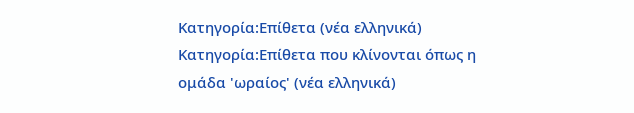Κατηγορία:Επίθετα (νέα ελληνικά) Κατηγορία:Επίθετα που κλίνονται όπως η ομάδα 'ωραίος' (νέα ελληνικά)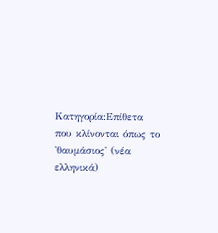Κατηγορία:Επίθετα που κλίνονται όπως το 'θαυμάσιος' (νέα ελληνικά)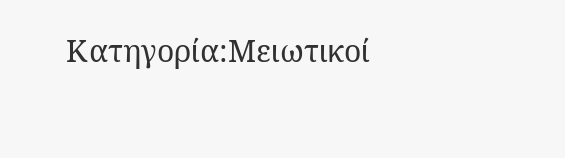Κατηγορία:Μειωτικοί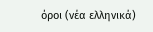όροι (νέα ελληνικά)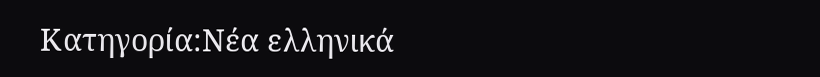Κατηγορία:Νέα ελληνικά